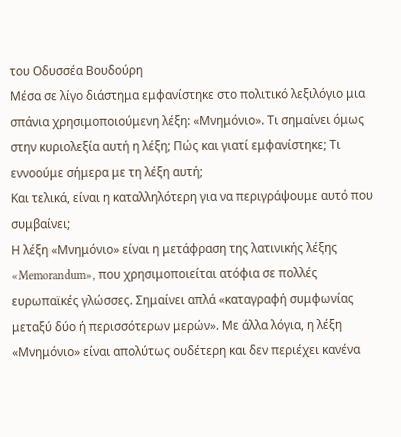του Οδυσσέα Βουδούρη
Μέσα σε λίγο διάστημα εμφανίστηκε στο πολιτικό λεξιλόγιο μια σπάνια χρησιμοποιούμενη λέξη: «Μνημόνιο». Τι σημαίνει όμως στην κυριολεξία αυτή η λέξη; Πώς και γιατί εμφανίστηκε; Τι εννοούμε σήμερα με τη λέξη αυτή;
Και τελικά, είναι η καταλληλότερη για να περιγράψουμε αυτό που συμβαίνει;
Η λέξη «Μνημόνιο» είναι η μετάφραση της λατινικής λέξης «Memorandum», που χρησιμοποιείται ατόφια σε πολλές ευρωπαϊκές γλώσσες. Σημαίνει απλά «καταγραφή συμφωνίας μεταξύ δύο ή περισσότερων μερών». Με άλλα λόγια, η λέξη «Μνημόνιο» είναι απολύτως ουδέτερη και δεν περιέχει κανένα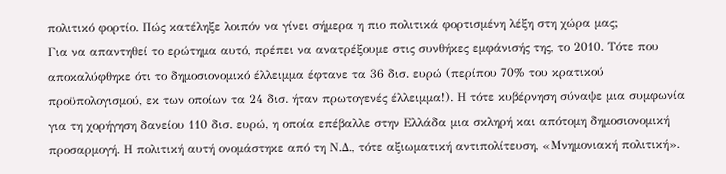πολιτικό φορτίο. Πώς κατέληξε λοιπόν να γίνει σήμερα η πιο πολιτικά φορτισμένη λέξη στη χώρα μας;
Για να απαντηθεί το ερώτημα αυτό, πρέπει να ανατρέξουμε στις συνθήκες εμφάνισής της, το 2010. Τότε που αποκαλύφθηκε ότι το δημοσιονομικό έλλειμμα έφτανε τα 36 δισ. ευρώ (περίπου 70% του κρατικού προϋπολογισμού, εκ των οποίων τα 24 δισ. ήταν πρωτογενές έλλειμμα!). Η τότε κυβέρνηση σύναψε μια συμφωνία για τη χορήγηση δανείου 110 δισ. ευρώ, η οποία επέβαλλε στην Ελλάδα μια σκληρή και απότομη δημοσιονομική προσαρμογή. Η πολιτική αυτή ονομάστηκε από τη Ν.Δ., τότε αξιωματική αντιπολίτευση, «Μνημονιακή πολιτική».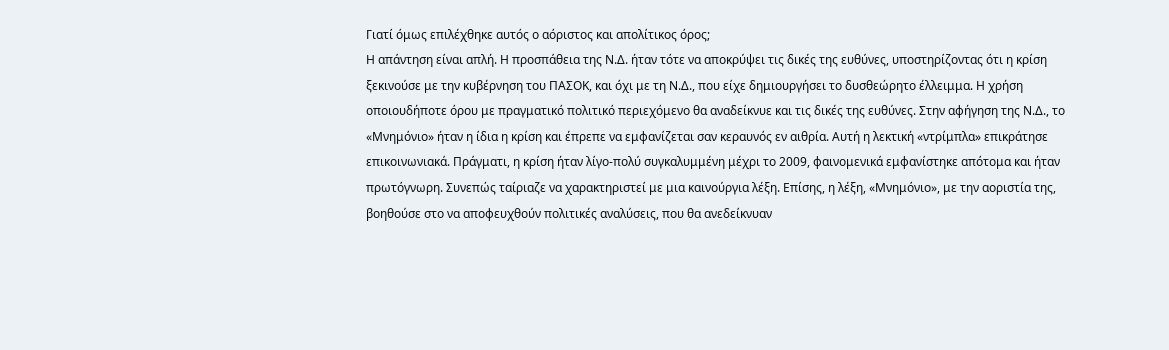Γιατί όμως επιλέχθηκε αυτός ο αόριστος και απολίτικος όρος;
Η απάντηση είναι απλή. Η προσπάθεια της Ν.Δ. ήταν τότε να αποκρύψει τις δικές της ευθύνες, υποστηρίζοντας ότι η κρίση ξεκινούσε με την κυβέρνηση του ΠΑΣΟΚ, και όχι με τη Ν.Δ., που είχε δημιουργήσει το δυσθεώρητο έλλειμμα. Η χρήση οποιουδήποτε όρου με πραγματικό πολιτικό περιεχόμενο θα αναδείκνυε και τις δικές της ευθύνες. Στην αφήγηση της Ν.Δ., το «Μνημόνιο» ήταν η ίδια η κρίση και έπρεπε να εμφανίζεται σαν κεραυνός εν αιθρία. Αυτή η λεκτική «ντρίμπλα» επικράτησε επικοινωνιακά. Πράγματι, η κρίση ήταν λίγο-πολύ συγκαλυμμένη μέχρι το 2009, φαινομενικά εμφανίστηκε απότομα και ήταν πρωτόγνωρη. Συνεπώς ταίριαζε να χαρακτηριστεί με μια καινούργια λέξη. Επίσης, η λέξη, «Μνημόνιο», με την αοριστία της, βοηθούσε στο να αποφευχθούν πολιτικές αναλύσεις, που θα ανεδείκνυαν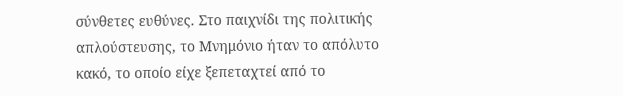σύνθετες ευθύνες. Στο παιχνίδι της πολιτικής απλούστευσης, το Μνημόνιο ήταν το απόλυτο κακό, το οποίο είχε ξεπεταχτεί από το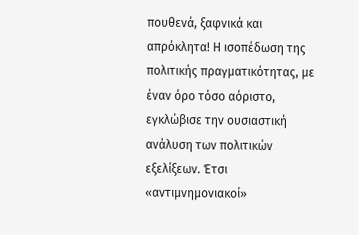πουθενά, ξαφνικά και απρόκλητα! Η ισοπέδωση της πολιτικής πραγματικότητας, με έναν όρο τόσο αόριστο, εγκλώβισε την ουσιαστική ανάλυση των πολιτικών εξελίξεων. Έτσι «αντιμνημονιακοί»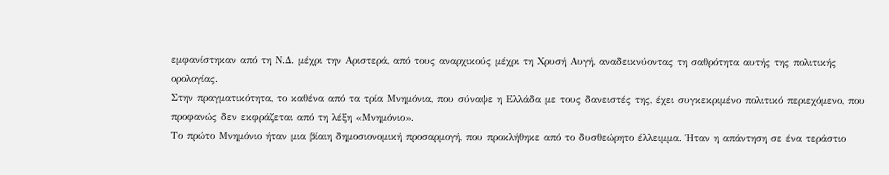εμφανίστηκαν από τη Ν.Δ. μέχρι την Αριστερά, από τους αναρχικούς μέχρι τη Χρυσή Αυγή, αναδεικνύοντας τη σαθρότητα αυτής της πολιτικής ορολογίας.
Στην πραγματικότητα, το καθένα από τα τρία Μνημόνια, που σύναψε η Ελλάδα με τους δανειστές της, έχει συγκεκριμένο πολιτικό περιεχόμενο, που προφανώς δεν εκφράζεται από τη λέξη «Μνημόνιο».
Το πρώτο Μνημόνιο ήταν μια βίαιη δημοσιονομική προσαρμογή, που προκλήθηκε από το δυσθεώρητο έλλειμμα. Ήταν η απάντηση σε ένα τεράστιο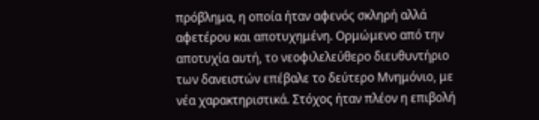πρόβλημα, η οποία ήταν αφενός σκληρή αλλά αφετέρου και αποτυχημένη. Ορμώμενο από την αποτυχία αυτή, το νεοφιλελεύθερο διευθυντήριο των δανειστών επέβαλε το δεύτερο Μνημόνιο, με νέα χαρακτηριστικά. Στόχος ήταν πλέον η επιβολή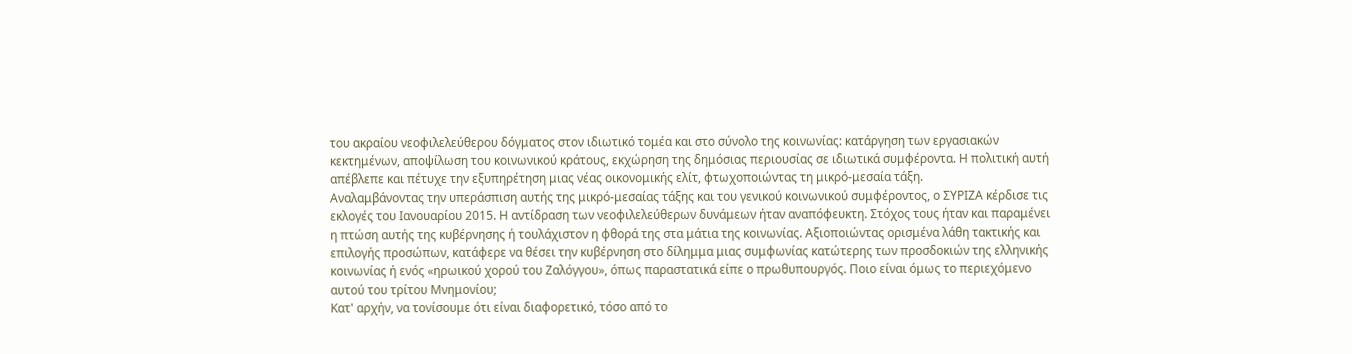του ακραίου νεοφιλελεύθερου δόγματος στον ιδιωτικό τομέα και στο σύνολο της κοινωνίας: κατάργηση των εργασιακών κεκτημένων, αποψίλωση του κοινωνικού κράτους, εκχώρηση της δημόσιας περιουσίας σε ιδιωτικά συμφέροντα. Η πολιτική αυτή απέβλεπε και πέτυχε την εξυπηρέτηση μιας νέας οικονομικής ελίτ, φτωχοποιώντας τη μικρό-μεσαία τάξη.
Αναλαμβάνοντας την υπεράσπιση αυτής της μικρό-μεσαίας τάξης και του γενικού κοινωνικού συμφέροντος, ο ΣΥΡΙΖΑ κέρδισε τις εκλογές του Ιανουαρίου 2015. Η αντίδραση των νεοφιλελεύθερων δυνάμεων ήταν αναπόφευκτη. Στόχος τους ήταν και παραμένει η πτώση αυτής της κυβέρνησης ή τουλάχιστον η φθορά της στα μάτια της κοινωνίας. Αξιοποιώντας ορισμένα λάθη τακτικής και επιλογής προσώπων, κατάφερε να θέσει την κυβέρνηση στο δίλημμα μιας συμφωνίας κατώτερης των προσδοκιών της ελληνικής κοινωνίας ή ενός «ηρωικού χορού του Ζαλόγγου», όπως παραστατικά είπε ο πρωθυπουργός. Ποιο είναι όμως το περιεχόμενο αυτού του τρίτου Μνημονίου;
Κατ' αρχήν, να τονίσουμε ότι είναι διαφορετικό, τόσο από το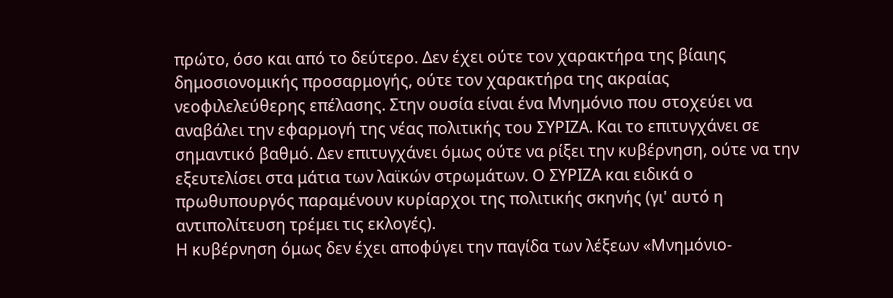πρώτο, όσο και από το δεύτερο. Δεν έχει ούτε τον χαρακτήρα της βίαιης δημοσιονομικής προσαρμογής, ούτε τον χαρακτήρα της ακραίας νεοφιλελεύθερης επέλασης. Στην ουσία είναι ένα Μνημόνιο που στοχεύει να αναβάλει την εφαρμογή της νέας πολιτικής του ΣΥΡΙΖΑ. Και το επιτυγχάνει σε σημαντικό βαθμό. Δεν επιτυγχάνει όμως ούτε να ρίξει την κυβέρνηση, ούτε να την εξευτελίσει στα μάτια των λαϊκών στρωμάτων. Ο ΣΥΡΙΖΑ και ειδικά ο πρωθυπουργός παραμένουν κυρίαρχοι της πολιτικής σκηνής (γι' αυτό η αντιπολίτευση τρέμει τις εκλογές).
Η κυβέρνηση όμως δεν έχει αποφύγει την παγίδα των λέξεων «Μνημόνιο-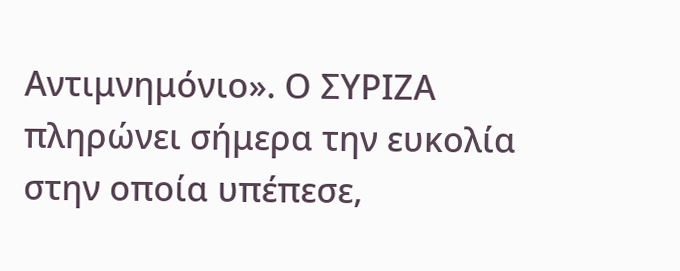Αντιμνημόνιο». Ο ΣΥΡΙΖΑ πληρώνει σήμερα την ευκολία στην οποία υπέπεσε,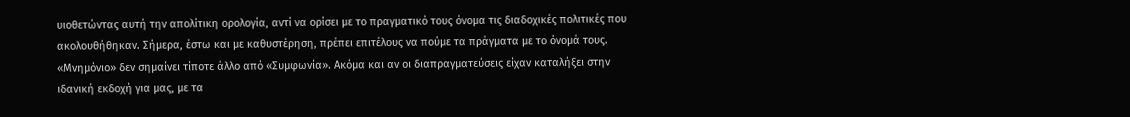υιοθετώντας αυτή την απολίτικη ορολογία, αντί να ορίσει με το πραγματικό τους όνομα τις διαδοχικές πολιτικές που ακολουθήθηκαν. Σήμερα, έστω και με καθυστέρηση, πρέπει επιτέλους να πούμε τα πράγματα με το όνομά τους. «Μνημόνιο» δεν σημαίνει τίποτε άλλο από «Συμφωνία». Ακόμα και αν οι διαπραγματεύσεις είχαν καταλήξει στην ιδανική εκδοχή για μας, με τα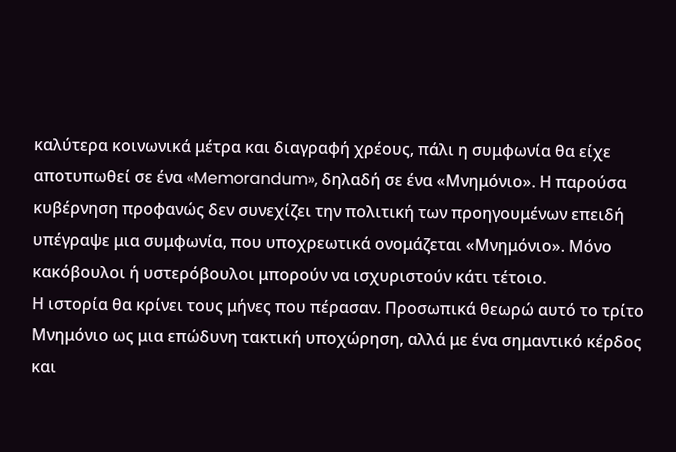καλύτερα κοινωνικά μέτρα και διαγραφή χρέους, πάλι η συμφωνία θα είχε αποτυπωθεί σε ένα «Memorandum», δηλαδή σε ένα «Μνημόνιο». Η παρούσα κυβέρνηση προφανώς δεν συνεχίζει την πολιτική των προηγουμένων επειδή υπέγραψε μια συμφωνία, που υποχρεωτικά ονομάζεται «Μνημόνιο». Μόνο κακόβουλοι ή υστερόβουλοι μπορούν να ισχυριστούν κάτι τέτοιο.
Η ιστορία θα κρίνει τους μήνες που πέρασαν. Προσωπικά θεωρώ αυτό το τρίτο Μνημόνιο ως μια επώδυνη τακτική υποχώρηση, αλλά με ένα σημαντικό κέρδος και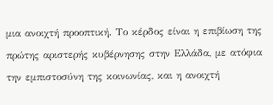μια ανοιχτή προοπτική. Το κέρδος είναι η επιβίωση της πρώτης αριστερής κυβέρνησης στην Ελλάδα, με ατόφια την εμπιστοσύνη της κοινωνίας, και η ανοιχτή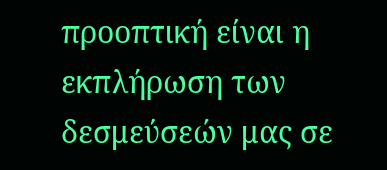προοπτική είναι η εκπλήρωση των δεσμεύσεών μας σε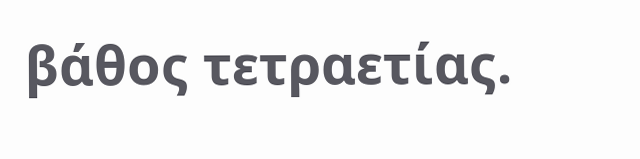βάθος τετραετίας.